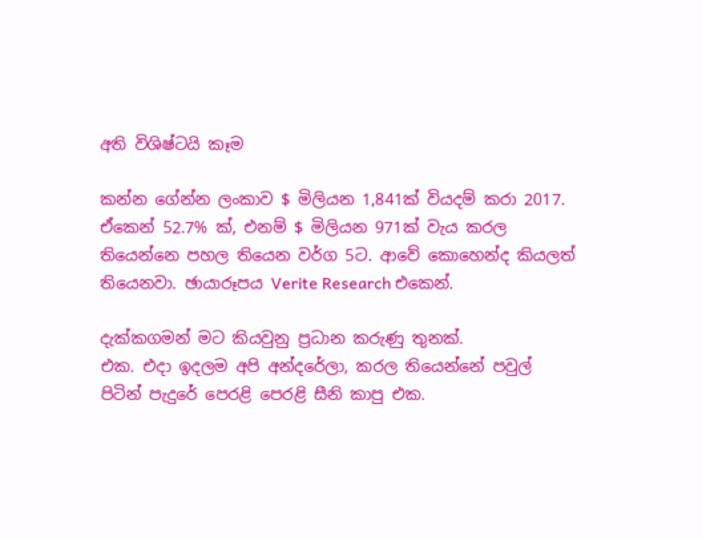අති විශිෂ්ටයි කෑම

කන්න ගේන්න ලංකාව $ මිලියන 1,841ක් වියදම් කරා 2017.
ඒකෙන් 52.7% ක්, එනම් $ මිලියන 971ක් වැය කරල තියෙන්නෙ පහල තියෙන වර්ග 5ට. ආවේ කොහෙන්ද කියලත් තියෙනවා. ඡායාරූපය Verite Research එකෙන්.

දැක්කගමන් මට කියවුනු ප්‍රධාන කරුණු තුනක්.
එක. එදා ඉදලම අපි අන්දරේලා, කරල තියෙන්නේ පවුල් පිටින් පැදුරේ පෙරළි පෙරළි සීනි කාපු එක.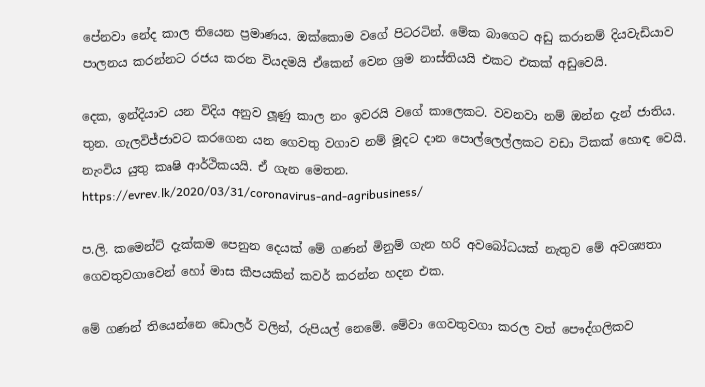පේනවා නේද කාල තියෙන ප්‍රමාණය. ඔක්කොම වගේ පිටරටින්. මේක බාගෙට අඩු කරානම් දියවැඩියාව පාලනය කරන්නට රජය කරන වියදමයි ඒකෙන් වෙන ශ්‍රම නාස්තියයි එකට එකක් අඩුවෙයි.

දෙක, ඉන්දියාව යන විදිය අනුව ලූණු කාල නං ඉවරයි වගේ කාලෙකට. වවනවා නම් ඔන්න දැන් ජාතිය.
තුන. ගැලවිජ්ජාවට කරගෙන යන ගෙවතු වගාව නම් මූදට දාන පොල්ලෙල්ලකට වඩා ටිකක් හොඳ වෙයි. නැංවිය යුතු කෘෂි ආර්ථිකයයි. ඒ ගැන මෙතන.
https://evrev.lk/2020/03/31/coronavirus-and-agribusiness/

ප.ලි. කමෙන්ට් දැක්කම පෙනුන දෙයක් මේ ගණන් මිනුම් ගැන හරි අවබෝධයක් නැතුව මේ අවශ්‍යතා ගෙවතුවගාවෙන් හෝ මාස කීපයකින් කවර් කරන්න හදන එක.

මේ ගණන් තියෙන්නෙ ඩොලර් වලින්, රුපියල් නෙමේ. මේවා ගෙවතුවගා කරල වත් පෞද්ගලිකව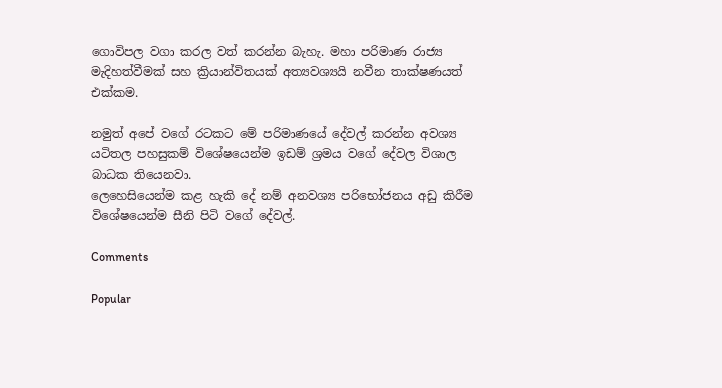ගොවිපල වගා කරල වත් කරන්න බැහැ. මහා පරිමාණ රාජ්‍ය මැදිහත්වීමක් සහ ක්‍රියාන්විතයක් අත්‍යවශ්‍යයි නවීන තාක්ෂණයත් එක්කම.

නමුත් අපේ වගේ රටකට මේ පරිමාණයේ දේවල් කරන්න අවශ්‍ය යටිතල පහසුකම් විශේෂයෙන්ම ඉඩම් ශ්‍රමය වගේ දේවල විශාල බාධක තියෙනවා.
ලෙහෙසියෙන්ම කළ හැකි දේ නම් අනවශ්‍ය පරිභෝජනය අඩු කිරීම විශේෂයෙන්ම සීනි පිටි වගේ දේවල්.

Comments

Popular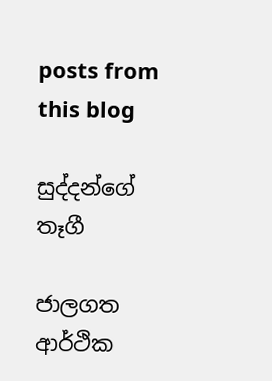posts from this blog

සුද්දන්ගේ තෑගී

ජාලගත ආර්ථික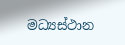මධ්‍යස්ථාන